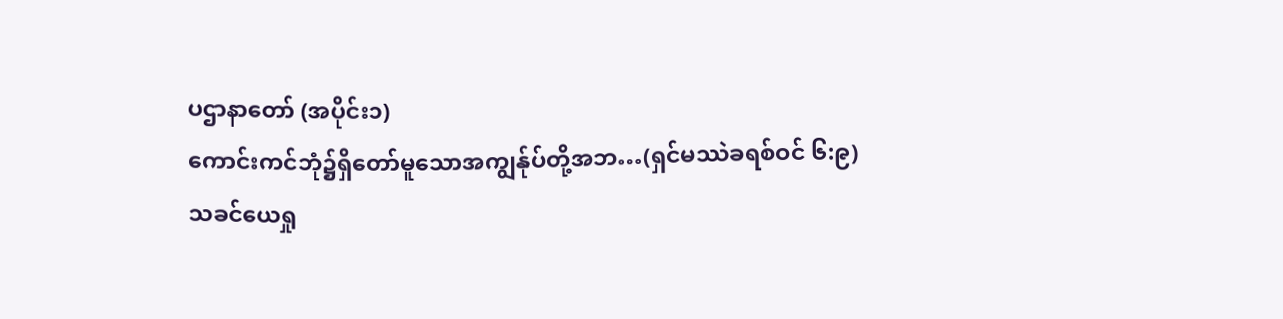ပဌာနာတော် (အပိုင်း၁)
ကောင်းကင်ဘုံ၌ရှိတော်မူသောအကျွန်ုပ်တို့အဘ…(ရှင်မဿဲခရစ်ဝင် ၆:၉)
သခင်ယေရှု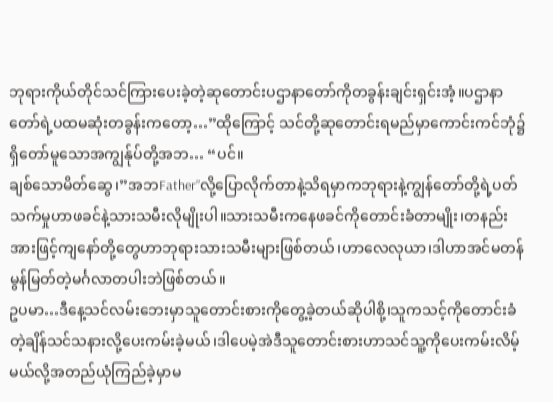ဘုရားကိုယ်တိုင်သင်ကြားပေးခဲ့တဲ့ဆုတောင်းပဌာနာတော်ကိုတခွန်းချင်းရှင်းအံ့။ပဌာနာတော်ရဲ့ပထမဆုံးတခွန်းကတော့…”ထိုကြောင့် သင်တို့ဆုတောင်းရမည်မှာကောင်းကင်ဘုံ၌ရှိတော်မူသောအကျွန်ုပ်တို့အဘ… “ပင်။
ချစ်သောမိတ်ဆွေ၊”အဘFather”လို့ပြောလိုက်တာနဲ့သိရမှာကဘုရားနဲ့ကျွန်တော်တို့ရဲ့ပတ်သက်မှုဟာဖခင်နဲ့သားသမီးလိုမျိုးပါ။သားသမီးကနေဖခင်ကိုတောင်းခံတာမျိုး၊တနည်းအားဖြင့်ကျနော်တို့တွေဟာဘုရားသားသမီးများဖြစ်တယ်၊ဟာလေလုယာ၊ဒါဟာအင်မတန်မွန်မြတ်တဲ့မင်္ဂလာတပါးဘဲဖြစ်တယ်။
ဥပမာ…ဒီနေ့သင်လမ်းဘေးမှာသူတောင်းစားကိုတွေ့ခဲ့တယ်ဆိုပါစို့၊သူကသင့်ကိုတောင်းခံတဲ့ချိန်သင်သနားလို့ပေးကမ်းခဲ့မယ်၊ဒါပေမဲ့အဲဒီသူတောင်းစားဟာသင်သူ့ကိုပေးကမ်းလိမ့်မယ်လို့အတည်ယုံကြည်ခဲ့မှာမ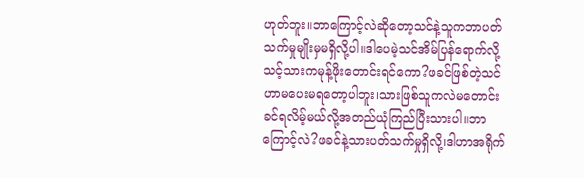ဟုတ်ဘူး။ဘာကြောင့်လဲဆိုတော့သင်နဲ့သူကဘာပတ်သက်မှုမျိုးမှမရှိလို့ပါ။ဒါပေမဲ့သင်အိမ်ပြန်ရောက်လို့သင့်သားကမုန့်ဖိုးတောင်းရင်ကော?ဖခင်ဖြစ်တဲ့သင်ဟာမပေးမရတော့ပါဘူး၊သားဖြစ်သူကလဲမတောင်းခင်ရလိမ့်မယ်လို့အတည်ယုံကြည်ပြီးသားပါ။ဘာကြောင့်လဲ?ဖခင်နဲ့သားပတ်သက်မှုရှိလို့၊ဒါဟာအရိုက်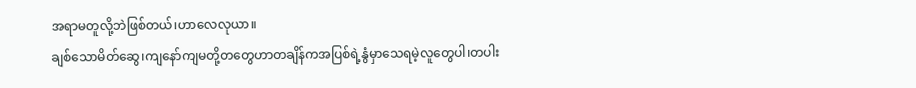အရာမတူလို့ဘဲဖြစ်တယ်၊ဟာလေလုယာ။
ချစ်သောမိတ်ဆွေ၊ကျနော်ကျမတို့တတွေဟာတချိန်ကအပြစ်ရဲ့နွံမှာသေရမဲ့လူတွေပါ၊တပါး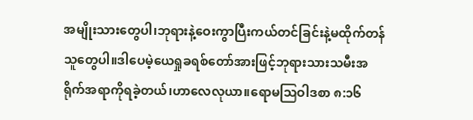အမျိုးသားတွေပါ၊ဘုရားနဲ့ဝေးကွာပြီးကယ်တင်ခြင်းနဲ့မထိုက်တန်သူတွေပါ။ဒါပေမဲ့ယေရှုခရစ်တော်အားဖြင့်ဘုရားသားသမီးအရိုက်အရာကိုရခဲ့တယ်၊ဟာလေလုယာ။ရောမဩဝါဒစာ ၈:၁၆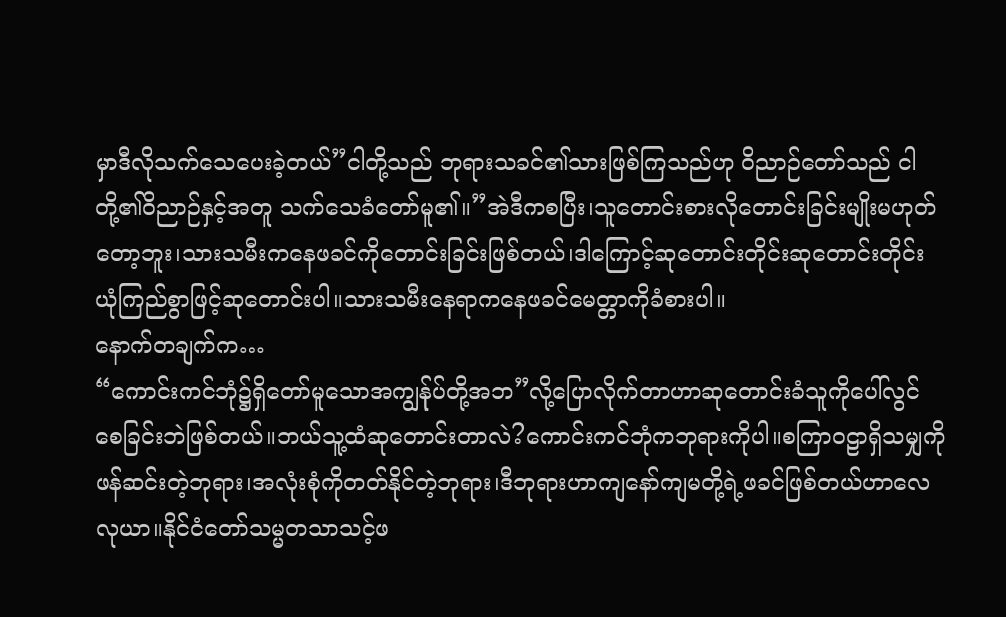မှာဒီလိုသက်သေပေးခဲ့တယ်”ငါတို့သည် ဘုရားသခင်၏သားဖြစ်ကြသည်ဟု ဝိညာဉ်တော်သည် ငါတို့၏ဝိညာဉ်နှင့်အတူ သက်သေခံတော်မူ၏။”အဲဒီကစပြီး၊သူတောင်းစားလိုတောင်းခြင်းမျိုးမဟုတ်တော့ဘူး၊သားသမီးကနေဖခင်ကိုတောင်းခြင်းဖြစ်တယ်၊ဒါကြောင့်ဆုတောင်းတိုင်းဆုတောင်းတိုင်းယုံကြည်စွာဖြင့်ဆုတောင်းပါ။သားသမီးနေရာကနေဖခင်မေတ္တာကိုခံစားပါ။
နောက်တချက်က…
“ကောင်းကင်ဘုံ၌ရှိတော်မူသောအကျွန်ုပ်တို့အဘ”လို့ပြောလိုက်တာဟာဆုတောင်းခံသူကိုပေါ်လွင်စေခြင်းဘဲဖြစ်တယ်။ဘယ်သူ့ထံဆုတောင်းတာလဲ?ကောင်းကင်ဘုံကဘုရားကိုပါ။စကြာဝဠာရှိသမျှကိုဖန်ဆင်းတဲ့ဘုရား၊အလုံးစုံကိုတတ်နိုင်တဲ့ဘုရား၊ဒီဘုရားဟာကျနော်ကျမတို့ရဲ့ဖခင်ဖြစ်တယ်ဟာလေလုယာ။နိုင်ငံတော်သမ္မတသာသင့်ဖ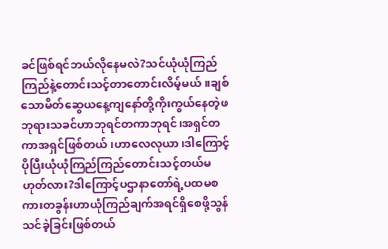ခင်ဖြစ်ရင်ဘယ်လိုနေမလဲ?သင်ယုံယုံကြည်ကြည်နဲ့တောင်းသင့်တာတောင်းလိမ့်မယ်။ချစ်သောမိတ်ဆွေယနေ့ကျနော်တို့ကိုးကွယ်နေတဲ့ဖဘုရားသခင်ဟာဘုရင်တကာဘုရင်၊အရှင်တကာအရှင်ဖြစ်တယ်၊ဟာလေလုယာ၊ဒါကြောင့်ပိုပြီးယုံယုံကြည်ကြည်တောင်းသင့်တယ်မဟုတ်လား?ဒါကြောင့်ပဌာနာတော်ရဲ့ပထမစကားတခွန်းဟာယုံကြည်ချက်အရင်ရှိစေဖို့သွန်သင်ခဲ့ခြင်းဖြစ်တယ်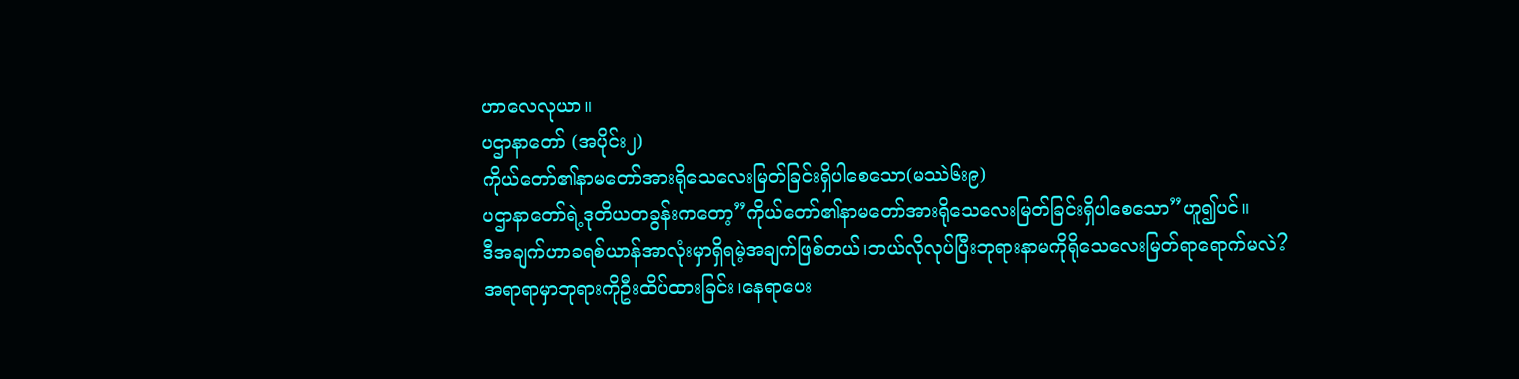ဟာလေလုယာ။
ပဌာနာတော် (အပိုင်း၂)
ကိုယ်တော်၏နာမတော်အားရိုသေလေးမြတ်ခြင်းရှိပါစေသော(မဿဲ၆း၉)
ပဌာနာတော်ရဲ့ဒုတိယတခွန်းကတော့”ကိုယ်တော်၏နာမတော်အားရိုသေလေးမြတ်ခြင်းရှိပါစေသော”ဟူ၍ပင်။
ဒီအချက်ဟာခရစ်ယာန်အာလုံးမှာရှိရမဲ့အချက်ဖြစ်တယ်၊ဘယ်လိုလုပ်ပြီးဘုရားနာမကိုရိုသေလေးမြတ်ရာရောက်မလဲ?
အရာရာမှာဘုရားကိုဦးထိပ်ထားခြင်း၊နေရာပေး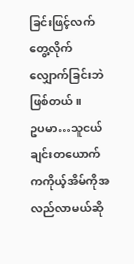ခြင်းဖြင့်လက်တွေ့လိုက်လျှောက်ခြင်းဘဲဖြစ်တယ်။
ဥပမာ…သူငယ်ချင်းတယောက်ကကိုယ့်အိမ်ကိုအလည်လာမယ်ဆို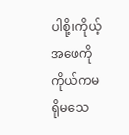ပါစို့၊ကိုယ့်အဖေကိုကိုယ်ကမရိုမသေ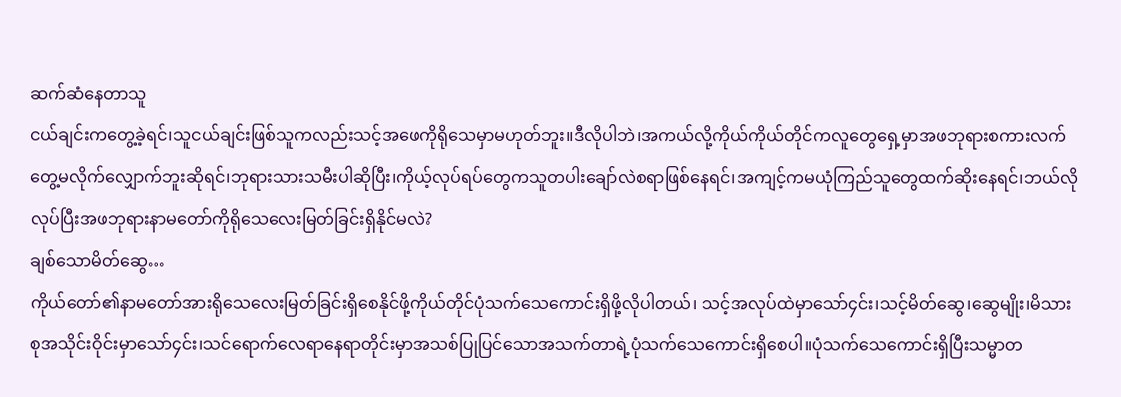ဆက်ဆံနေတာသူ
ငယ်ချင်းကတွေ့ခဲ့ရင်၊သူငယ်ချင်းဖြစ်သူကလည်းသင့်အဖေကိုရိုသေမှာမဟုတ်ဘူး။ဒီလိုပါဘဲ၊အကယ်လို့ကိုယ်ကိုယ်တိုင်ကလူတွေရှေ့မှာအဖဘုရားစကားလက်တွေ့မလိုက်လျှောက်ဘူးဆိုရင်၊ဘုရားသားသမီးပါဆိုပြီး၊ကိုယ့်လုပ်ရပ်တွေကသူတပါးချော်လဲစရာဖြစ်နေရင်၊အကျင့်ကမယုံကြည်သူတွေထက်ဆိုးနေရင်၊ဘယ်လိုလုပ်ပြီးအဖဘုရားနာမတော်ကိုရိုသေလေးမြတ်ခြင်းရှိနိုင်မလဲ?
ချစ်သောမိတ်ဆွေ…
ကိုယ်တော်၏နာမတော်အားရိုသေလေးမြတ်ခြင်းရှိစေနိုင်ဖို့ကိုယ်တိုင်ပုံသက်သေကောင်းရှိဖို့လိုပါတယ်၊ သင့်အလုပ်ထဲမှာသော်၄င်း၊သင့်မိတ်ဆွေ၊ဆွေမျိုး၊မိသားစုအသိုင်းဝိုင်းမှာသော်၄င်း၊သင်ရောက်လေရာနေရာတိုင်းမှာအသစ်ပြုပြင်သောအသက်တာရဲ့ပုံသက်သေကောင်းရှိစေပါ။ပုံသက်သေကောင်းရှိပြီးသမ္မာတ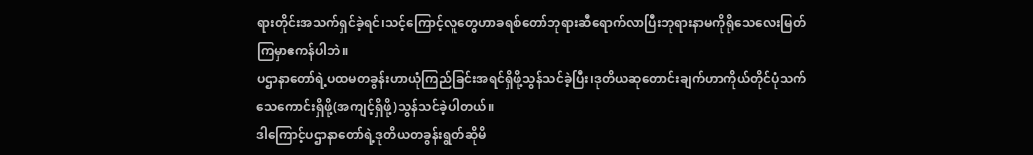ရားတိုင်းအသက်ရှင်ခဲ့ရင်၊သင့်ကြောင့်လူတွေဟာခရစ်တော်ဘုရားဆီရောက်လာပြီးဘုရားနာမကိုရိုသေလေးမြတ်ကြမှာဧကန်ပါဘဲ။
ပဌာနာတော်ရဲ့ပထမတခွန်းဟာယုံကြည်ခြင်းအရင်ရှိဖို့သွန်သင်ခဲ့ပြီး၊ဒုတိယဆုတောင်းချက်ဟာကိုယ်တိုင်ပုံသက်သေကောင်းရှိဖို့(အကျင့်ရှိဖို့)သွန်သင်ခဲ့ပါတယ်။
ဒါကြောင့်ပဌာနာတော်ရဲ့ဒုတိယတခွန်းရွတ်ဆိုမိ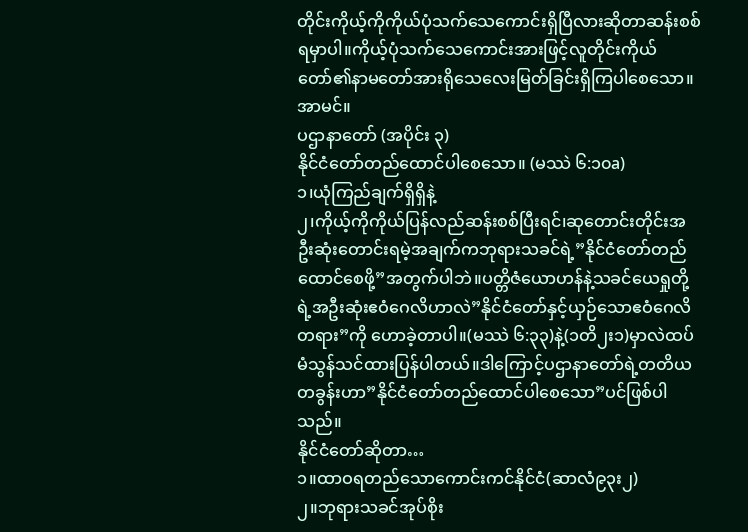တိုင်းကိုယ့်ကိုကိုယ်ပုံသက်သေကောင်းရှိပြီလားဆိုတာဆန်းစစ်ရမှာပါ။ကိုယ့်ပုံသက်သေကောင်းအားဖြင့်လူတိုင်းကိုယ်တော်၏နာမတော်အားရိုသေလေးမြတ်ခြင်းရှိကြပါစေသော။အာမင်။
ပဌာနာတော် (အပိုင်း ၃)
နိုင်ငံတော်တည်ထောင်ပါစေသော။ (မဿဲ ၆:၁၀a)
၁၊ယုံကြည်ချက်ရှိရှိနဲ့
၂၊ကိုယ့်ကိုကိုယ်ပြန်လည်ဆန်းစစ်ပြီးရင်၊ဆုတောင်းတိုင်းအဦးဆုံးတောင်းရမဲ့အချက်ကဘုရားသခင်ရဲ့”နိုင်ငံတော်တည်ထောင်စေဖို့”အတွက်ပါဘဲ။ပတ္တိဇံယောဟန်နဲ့သခင်ယေရှုတို့ရဲ့အဦးဆုံးဧဝံဂေလိဟာလဲ”နိုင်ငံတော်နှင့်ယှဉ်သောဧဝံဂေလိတရား”ကို ဟောခဲ့တာပါ။(မဿဲ ၆:၃၃)နဲ့(၁တိ၂း၁)မှာလဲထပ်မံသွန်သင်ထားပြန်ပါတယ်။ဒါကြောင့်ပဌာနာတော်ရဲ့တတိယတခွန်းဟာ”နိုင်ငံတော်တည်ထောင်ပါစေသော”ပင်ဖြစ်ပါသည်။
နိုင်ငံတော်ဆိုတာ…
၁။ထာဝရတည်သောကောင်းကင်နိုင်ငံ(ဆာလံ၉၃း၂)
၂။ဘုရားသခင်အုပ်စိုး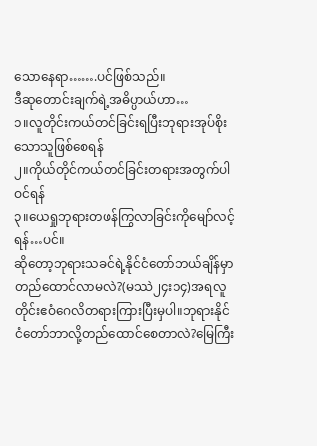သောနေရာ…….ပင်ဖြစ်သည်။
ဒီဆုတောင်းချက်ရဲ့အဓိပ္ပာယ်ဟာ…
၁။လူတိုင်းကယ်တင်ခြင်းရပြီးဘုရားအုပ်စိုးသောသူဖြစ်စေရန်
၂။ကိုယ်တိုင်ကယ်တင်ခြင်းတရားအတွက်ပါဝင်ရန်
၃။ယေရှုဘုရားတဖန်ကြွလာခြင်းကိုမျော်လင့်ရန်…ပင်။
ဆိုတော့ဘုရားသခင်ရဲ့နိုင်ငံတော်ဘယ်ချိန်မှာတည်ထောင်လာမလဲ?(မဿဲ၂၄း၁၄)အရလူတိုင်းဧဝံဂေလိတရားကြားပြီးမှပါ။ဘုရားနိုင်ငံတော်ဘာလို့တည်ထောင်စေတာလဲ?မြေကြီး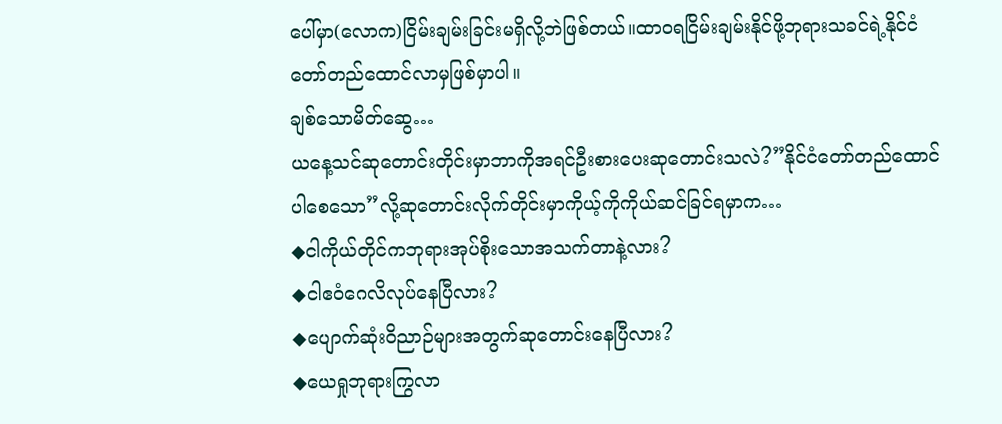ပေါ်မှာ(လောက)ငြိမ်းချမ်းခြင်းမရှိလို့ဘဲဖြစ်တယ်။ထာဝရငြိမ်းချမ်းနိုင်ဖို့ဘုရားသခင်ရဲ့နိုင်ငံတော်တည်ထောင်လာမှဖြစ်မှာပါ။
ချစ်သောမိတ်ဆွေ…
ယနေ့သင်ဆုတောင်းတိုင်းမှာဘာကိုအရင်ဦးစားပေးဆုတောင်းသလဲ?”နိုင်ငံတော်တည်ထောင်ပါစေသော”လို့ဆုတောင်းလိုက်တိုင်းမှာကိုယ့်ကိုကိုယ်ဆင်ခြင်ရမှာက…
◆ငါကိုယ်တိုင်ကဘုရားအုပ်စိုးသောအသက်တာနဲ့လား?
◆ငါဧဝံဂေလိလုပ်နေပြီလား?
◆ပျောက်ဆုံးဝိညာဉ်များအတွက်ဆုတောင်းနေပြီလား?
◆ယေရှုဘုရားကြွလာ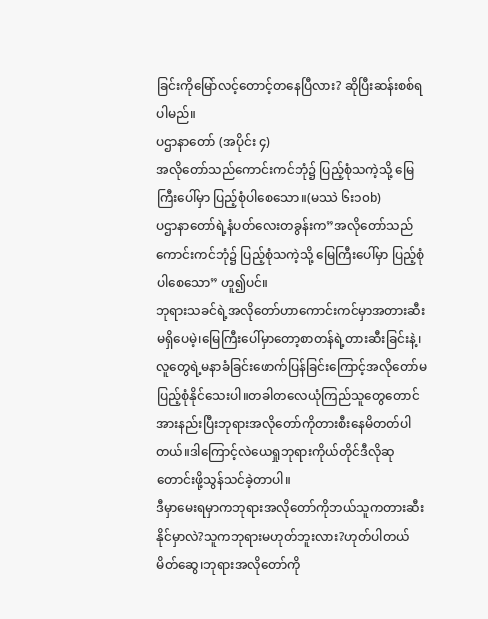ခြင်းကိုမြော်လင့်တောင့်တနေပြီလား? ဆိုပြီးဆန်းစစ်ရပါမည်။
ပဌာနာတော် (အပိုင်း ၄)
အလိုတော်သည်ကောင်းကင်ဘုံ၌ ပြည့်စုံသကဲ့သို့ မြေကြီးပေါ်မှာ ပြည့်စုံပါစေသော။(မဿဲ ၆း၁၀b)
ပဌာနာတော်ရဲ့နံပတ်လေးတခွန်းက”အလိုတော်သည်ကောင်းကင်ဘုံ၌ ပြည့်စုံသကဲ့သို့ မြေကြီးပေါ်မှာ ပြည့်စုံပါစေသော” ဟူ၍ပင်။
ဘုရားသခင်ရဲ့အလိုတော်ဟာကောင်းကင်မှာအတားဆီးမရှိပေမဲ့၊မြေကြီးပေါ်မှာတော့စာတန်ရဲ့တားဆီးခြင်းနဲ့၊လူတွေရဲ့မနာခံခြင်းဖောက်ပြန်ခြင်းကြောင့်အလိုတော်မပြည့်စုံနိုင်သေးပါ။တခါတလေယုံကြည်သူတွေတောင်အားနည်းပြီးဘုရားအလိုတော်ကိုတားစီးနေမိတတ်ပါတယ်။ဒါကြောင့်လဲယေရှုဘုရားကိုယ်တိုင်ဒီလိုဆုတောင်းဖို့သွန်သင်ခဲ့တာပါ။
ဒီမှာမေးရမှာကဘုရားအလိုတော်ကိုဘယ်သူကတားဆီးနိုင်မှာလဲ?သူကဘုရားမဟုတ်ဘူးလား?ဟုတ်ပါတယ်မိတ်ဆွေ၊ဘုရားအလိုတော်ကို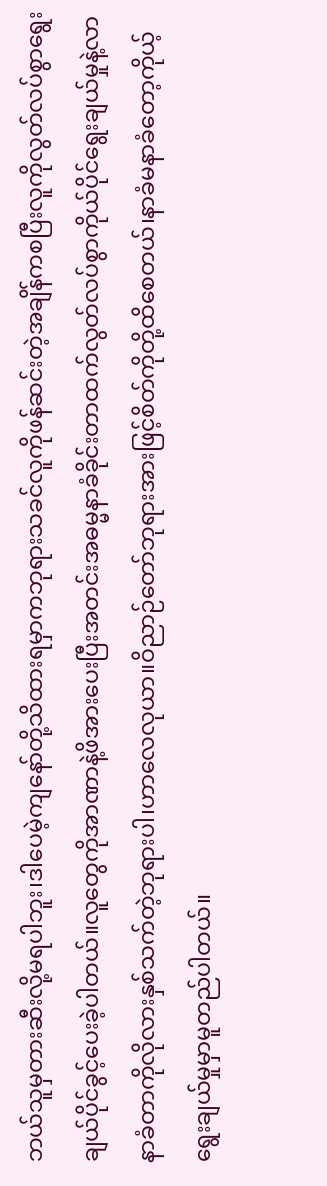ဘယ်သူမှတားဆီးလို့မရပါဘူး၊ဒါပေမဲ့ကျနော်တို့သိထားရမှာကဘုရားသခင်လူကိုဖန်ဆင်းတဲ့အချိန်ကစပြီးလူကိုလွတ်လပ်စွာရွေးချယ်ပိုင်ခွင့်ပေးခဲ့ပါတယ်။လူတွေကိုအာဏာနဲ့ဖိအားပေးပြီးအတင်းအဓမ္မနာခံခိုင်းတာထက်လွတ်လပ်စွာကိုယ်ပိုင်ရွေးချယ်မှုနဲ့လာနာခံတာကိုလိုလားနှစ်သက်တဲ့ဘုရားပါ၊ဟာလေလုယာ။ဝိညာဉ်တော်ဘုရားအားဖြင့်စိတ်ကိုတို့ထိစေတယ်၊နာခံမနာခံတော့ကိုယ့်ရွေးချယ်မှုမှာမူတည်ပါတယ်။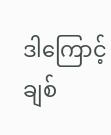ဒါကြောင့်ချစ်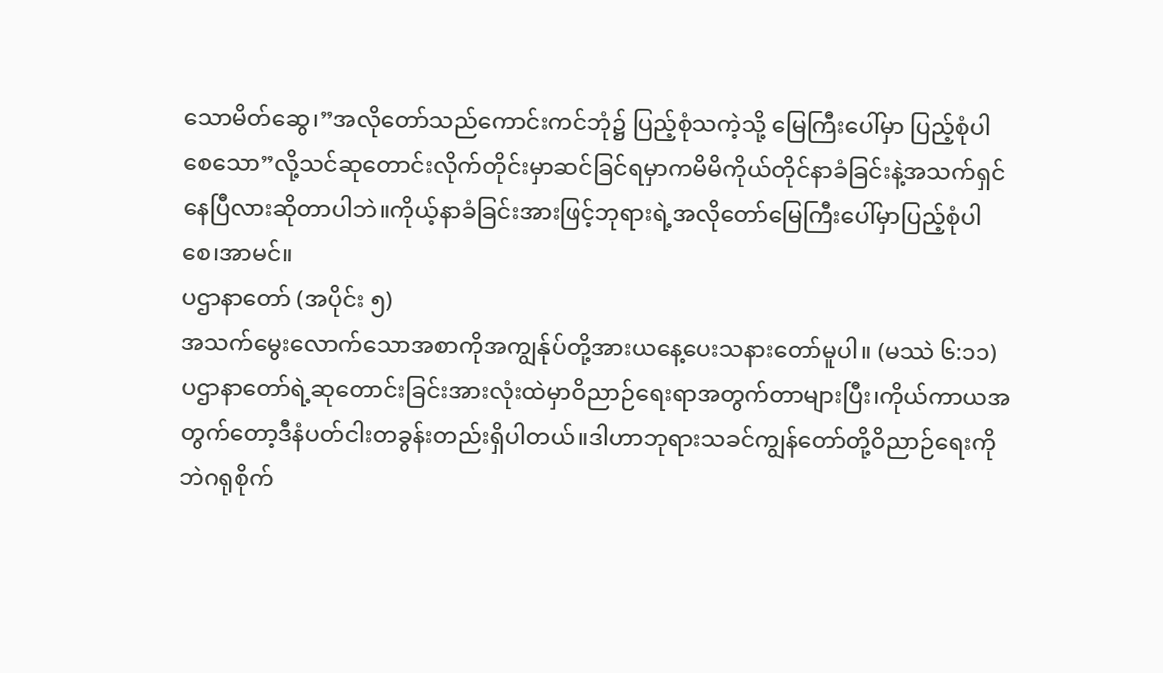သောမိတ်ဆွေ၊”အလိုတော်သည်ကောင်းကင်ဘုံ၌ ပြည့်စုံသကဲ့သို့ မြေကြီးပေါ်မှာ ပြည့်စုံပါစေသော”လို့သင်ဆုတောင်းလိုက်တိုင်းမှာဆင်ခြင်ရမှာကမိမိကိုယ်တိုင်နာခံခြင်းနဲ့အသက်ရှင်နေပြီလားဆိုတာပါဘဲ။ကိုယ့်နာခံခြင်းအားဖြင့်ဘုရားရဲ့အလိုတော်မြေကြီးပေါ်မှာပြည့်စုံပါစေ၊အာမင်။
ပဌာနာတော် (အပိုင်း ၅)
အသက်မွေးလောက်သောအစာကိုအကျွန်ုပ်တို့အားယနေ့ပေးသနားတော်မူပါ။ (မဿဲ ၆:၁၁)
ပဌာနာတော်ရဲ့ဆုတောင်းခြင်းအားလုံးထဲမှာဝိညာဉ်ရေးရာအတွက်တာများပြီး၊ကိုယ်ကာယအတွက်တော့ဒီနံပတ်ငါးတခွန်းတည်းရှိပါတယ်။ဒါဟာဘုရားသခင်ကျွန်တော်တို့ဝိညာဉ်ရေးကိုဘဲဂရုစိုက်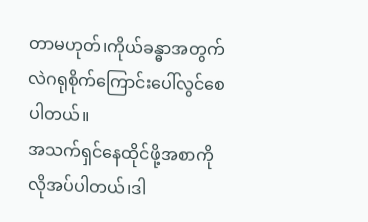တာမဟုတ်၊ကိုယ်ခန္ဓာအတွက်လဲဂရုစိုက်ကြောင်းပေါ်လွင်စေပါတယ်။
အသက်ရှင်နေထိုင်ဖို့အစာကိုလိုအပ်ပါတယ်၊ဒါ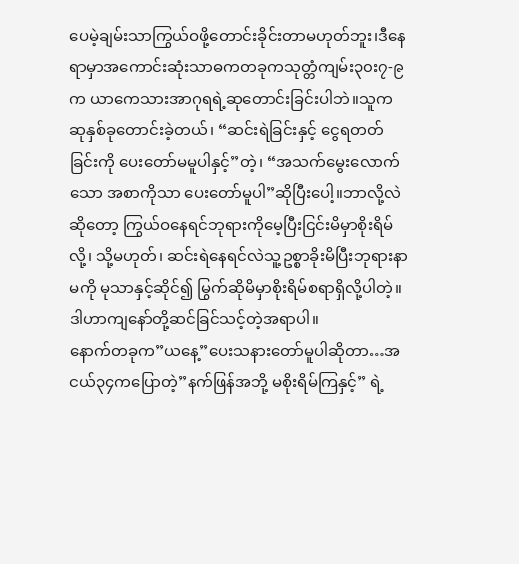ပေမဲ့ချမ်းသာကြွယ်ဝဖို့တောင်းခိုင်းတာမဟုတ်ဘူး၊ဒီနေရာမှာအကောင်းဆုံးသာဓကတခုကသုတ္တံကျမ်း၃၀း၇-၉က ယာကေသားအာဂုရရဲ့ဆုတောင်းခြင်းပါဘဲ။သူကဆုနှစ်ခုတောင်းခဲ့တယ်၊ “ဆင်းရဲခြင်းနှင့် ငွေရတတ်ခြင်းကို ပေးတော်မမူပါနှင့်”တဲ့၊ “အသက်မွေးလောက်သော အစာကိုသာ ပေးတော်မူပါ”ဆိုပြီးပေါ့။ဘာလို့လဲဆိုတော့ ကြွယ်ဝနေရင်ဘုရားကိုမေ့ပြီးငြင်းမိမှာစိုးရိမ်လို့၊ သို့မဟုတ်၊ ဆင်းရဲနေရင်လဲသူ့ဥစ္စာခိုးမိပြီးဘုရားနာမကို မုသာနှင့်ဆိုင်၍ မြွက်ဆိုမိမှာစိုးရိမ်စရာရှိလို့ပါတဲ့။ဒါဟာကျနော်တို့ဆင်ခြင်သင့်တဲ့အရာပါ။
နောက်တခုက”ယနေ့”ပေးသနားတော်မူပါဆိုတာ…အငယ်၃၄ကပြောတဲ့”နက်ဖြန်အဘို့ မစိုးရိမ်ကြနှင့်” ရဲ့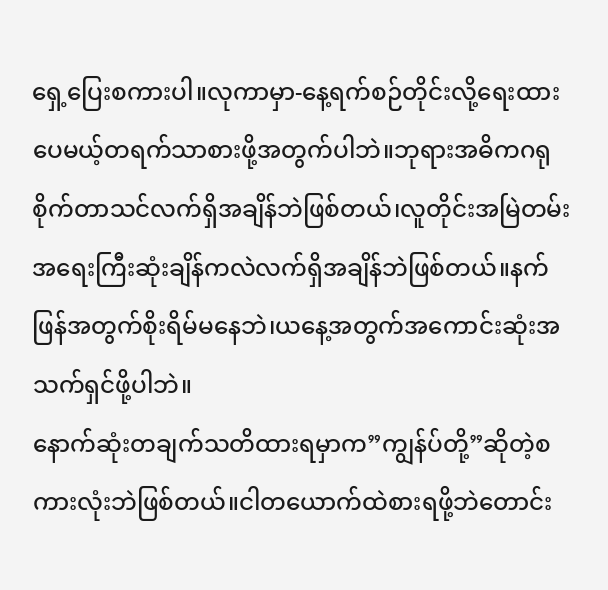ရှေ့ပြေးစကားပါ။လုကာမှာ-နေ့ရက်စဉ်တိုင်းလို့ရေးထားပေမယ့်တရက်သာစားဖို့အတွက်ပါဘဲ။ဘုရားအဓိကဂရုစိုက်တာသင်လက်ရှိအချိန်ဘဲဖြစ်တယ်၊လူတိုင်းအမြဲတမ်းအရေးကြီးဆုံးချိန်ကလဲလက်ရှိအချိန်ဘဲဖြစ်တယ်။နက်ဖြန်အတွက်စိုးရိမ်မနေဘဲ၊ယနေ့အတွက်အကောင်းဆုံးအသက်ရှင်ဖို့ပါဘဲ။
နောက်ဆုံးတချက်သတိထားရမှာက”ကျွန်ပ်တို့”ဆိုတဲ့စကားလုံးဘဲဖြစ်တယ်။ငါတယောက်ထဲစားရဖို့ဘဲတောင်း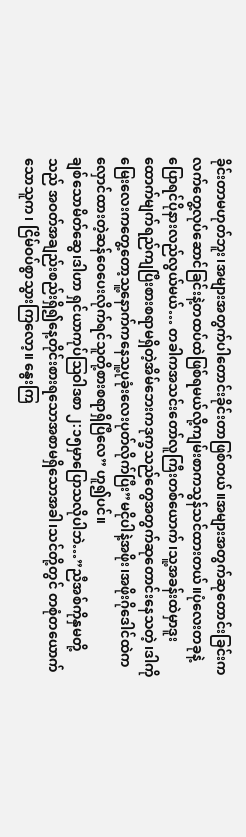ခိုင်းတာမဟုတ်ဘူး၊အများအတွက်ပါတောင်းခိုင်းတာဖြစ်တယ်။အများအတွက်ဆုတောင်းခြင်းကလက်တွေ့လုပ်ဆောင်ခြင်းနဲ့တထပ်ထဲဖြစ်ရမယ်လို့ကျမ်းစာကသွန်သင်ထားတယ်။ပုံလေးတခုနဲ့ပြောရင်ပိုနားလည်လွယ်မယ်… တခါကအသင်းတော်လူကြီးတစ်ယောက်၊သူ့အခန်းထဲမှာဒူးထောက်မျက်ရည်ကျပြီးစားစရာမရှိတဲ့အိမ်ဘေးကဒုက္ခသည်တွေအတွက်ဆုတောင်းနေသတဲ့၊ဒါကိုမြေးလေးကတွေ့တော့သူ့နောက်ကနေသူ့ပုခုံးလေးပုတ်လိုက်ပြီး”မငိုပါနဲ့အဖိုး၊အဖိုးဂိုဒေါင်ထဲကလှောင်ထားတဲ့ဆန်ဝေပေးလိုက်ရင်သူတို့စားစရာရှိပြီလေ” ဟူ၍ပင်။
ချစ်သောမိတ်ဆွေ၊ဒါဟာ ရှင်ယာကုပ်ဩဝါဒစာ ၂:၁၅မှာပြောသလိုပါဘဲ…”ညီအစ်ကိုနှမတို့သည် အဝတ်အချည်းစည်းရှိ၍နေ့တိုင်းစားရသောအစာမရှိသောအခါ၊သင်တို့တွင် တစုံတယောက်သောသူက၊ ငြိမ်ဝပ်စွာသွားကြလော့။ နွေးကြ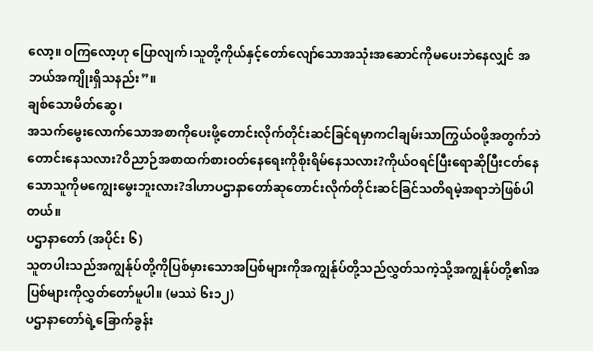လော့။ ဝကြလော့ဟု ပြောလျက်၊သူတို့ကိုယ်နှင့်တော်လျော်သောအသုံးအဆောင်ကိုမပေးဘဲနေလျှင် အဘယ်အကျိုးရှိသနည်း”။
ချစ်သောမိတ်ဆွေ၊
အသက်မွေးလောက်သောအစာကိုပေးဖို့တောင်းလိုက်တိုင်းဆင်ခြင်ရမှာကငါချမ်းသာကြွယ်ဝဖို့အတွက်ဘဲတောင်းနေသလား?ဝိညာဉ်အစာထက်စားဝတ်နေရေးကိုစိုးရိမ်နေသလား?ကိုယ်ဝရင်ပြီးရောဆိုပြီးငတ်နေသောသူကိုမကျွေးမွေးဘူးလား?ဒါဟာပဌာနာတော်ဆုတောင်းလိုက်တိုင်းဆင်ခြင်သတိရမဲ့အရာဘဲဖြစ်ပါတယ်။
ပဌာနာတော် (အပိုင်း ၆)
သူတပါးသည်အကျွန်ုပ်တို့ကိုပြစ်မှားသောအပြစ်များကိုအကျွန်ုပ်တို့သည်လွှတ်သကဲ့သို့အကျွန်ုပ်တို့၏အပြစ်များကိုလွှတ်တော်မူပါ။ (မဿဲ ၆း၁၂)
ပဌာနာတော်ရဲ့ခြောက်ခွန်း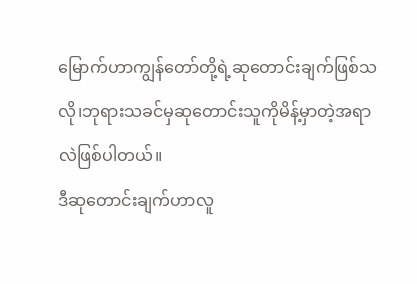မြောက်ဟာကျွန်တော်တို့ရဲ့ဆုတောင်းချက်ဖြစ်သလို၊ဘုရားသခင်မှဆုတောင်းသူကိုမိန့်မှာတဲ့အရာလဲဖြစ်ပါတယ်။
ဒီဆုတောင်းချက်ဟာလူ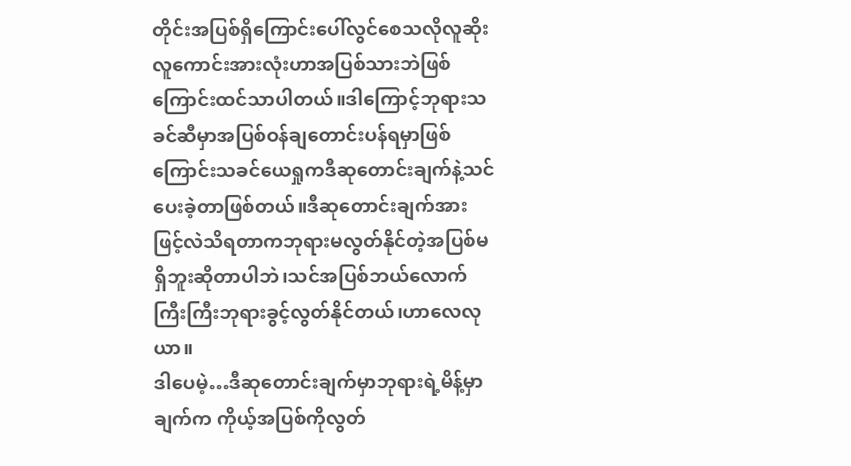တိုင်းအပြစ်ရှိကြောင်းပေါ်လွင်စေသလိုလူဆိုးလူကောင်းအားလုံးဟာအပြစ်သားဘဲဖြစ်ကြောင်းထင်သာပါတယ်။ဒါကြောင့်ဘုရားသခင်ဆီမှာအပြစ်ဝန်ချတောင်းပန်ရမှာဖြစ်ကြောင်းသခင်ယေရှုကဒီဆုတောင်းချက်နဲ့သင်ပေးခဲ့တာဖြစ်တယ်။ဒီဆုတောင်းချက်အားဖြင့်လဲသိရတာကဘုရားမလွတ်နိုင်တဲ့အပြစ်မရှိဘူးဆိုတာပါဘဲ၊သင်အပြစ်ဘယ်လောက်ကြီးကြီးဘုရားခွင့်လွတ်နိုင်တယ်၊ဟာလေလုယာ။
ဒါပေမဲ့…ဒီဆုတောင်းချက်မှာဘုရားရဲ့မိန့်မှာချက်က ကိုယ့်အပြစ်ကိုလွတ်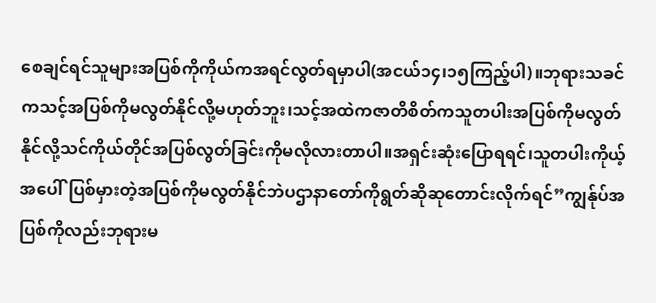စေချင်ရင်သူများအပြစ်ကိုကိုယ်ကအရင်လွတ်ရမှာပါ(အငယ်၁၄၊၁၅ကြည့်ပါ)။ဘုရားသခင်ကသင့်အပြစ်ကိုမလွတ်နိုင်လို့မဟုတ်ဘူး၊သင့်အထဲကဇာတိစိတ်ကသူတပါးအပြစ်ကိုမလွတ်နိုင်လို့သင်ကိုယ်တိုင်အပြစ်လွတ်ခြင်းကိုမလိုလားတာပါ။အရှင်းဆုံးပြောရရင်၊သူတပါးကိုယ့်အပေါ်ပြစ်မှားတဲ့အပြစ်ကိုမလွတ်နိုင်ဘဲပဌာနာတော်ကိုရွတ်ဆိုဆုတောင်းလိုက်ရင်”ကျွန်ုပ်အပြစ်ကိုလည်းဘုရားမ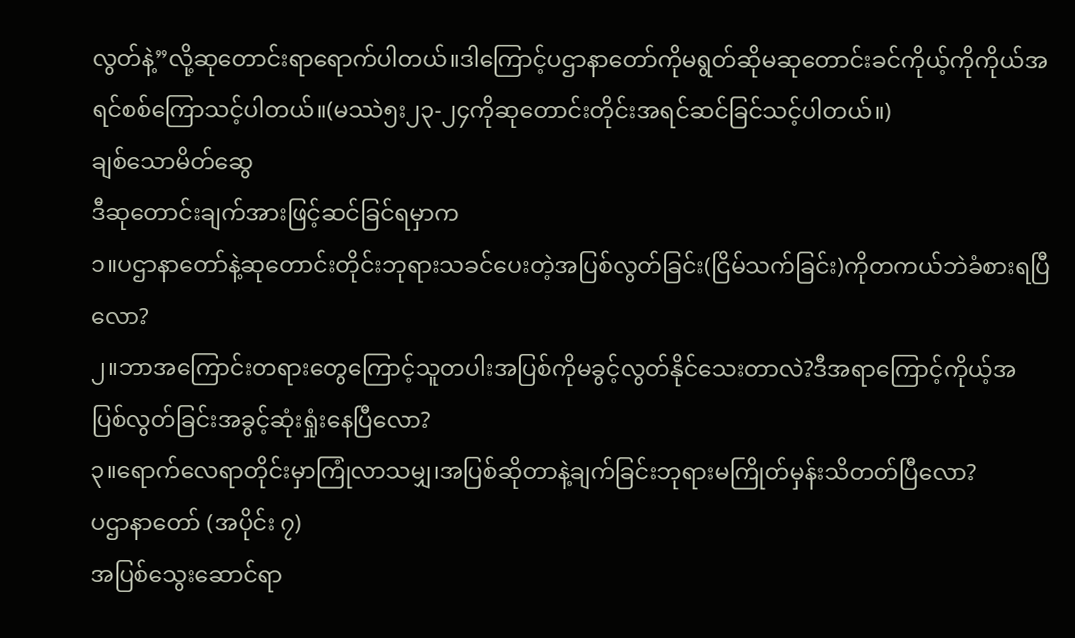လွတ်နဲ့”လို့ဆုတောင်းရာရောက်ပါတယ်။ဒါကြောင့်ပဌာနာတော်ကိုမရွတ်ဆိုမဆုတောင်းခင်ကိုယ့်ကိုကိုယ်အရင်စစ်ကြောသင့်ပါတယ်။(မဿဲ၅း၂၃-၂၄ကိုဆုတောင်းတိုင်းအရင်ဆင်ခြင်သင့်ပါတယ်။)
ချစ်သောမိတ်ဆွေ
ဒီဆုတောင်းချက်အားဖြင့်ဆင်ခြင်ရမှာက
၁။ပဌာနာတော်နဲ့ဆုတောင်းတိုင်းဘုရားသခင်ပေးတဲ့အပြစ်လွတ်ခြင်း(ငြိမ်သက်ခြင်း)ကိုတကယ်ဘဲခံစားရပြီလော?
၂။ဘာအကြောင်းတရားတွေကြောင့်သူတပါးအပြစ်ကိုမခွင့်လွတ်နိုင်သေးတာလဲ?ဒီအရာကြောင့်ကိုယ့်အပြစ်လွတ်ခြင်းအခွင့်ဆုံးရှုံးနေပြီလော?
၃။ရောက်လေရာတိုင်းမှာကြုံလာသမျှ၊အပြစ်ဆိုတာနဲ့ချက်ခြင်းဘုရားမကြိုတ်မှန်းသိတတ်ပြီလော?
ပဌာနာတော် (အပိုင်း ၇)
အပြစ်သွေးဆောင်ရာ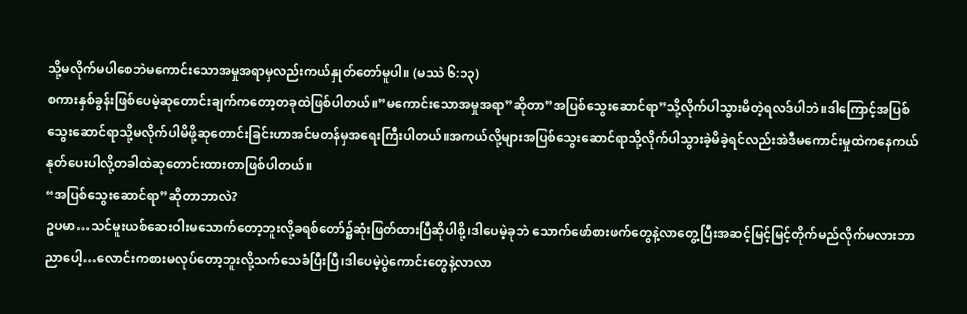သို့မလိုက်မပါစေဘဲမကောင်းသောအမှုအရာမှလည်းကယ်နှုတ်တော်မူပါ။ (မဿဲ ၆:၁၃)
စကားနှစ်ခွန်းဖြစ်ပေမဲ့ဆုတောင်းချက်ကတော့တခုထဲဖြစ်ပါတယ်။”မကောင်းသောအမှုအရာ”ဆိုတာ”အပြစ်သွေးဆောင်ရာ”သို့လိုက်ပါသွားမိတဲ့ရလဒ်ပါဘဲ။ဒါကြောင့်အပြစ်သွေးဆောင်ရာသို့မလိုက်ပါမိဖို့ဆုတောင်းခြင်းဟာအင်မတန်မှအရေးကြီးပါတယ်။အကယ်လို့များအပြစ်သွေးဆောင်ရာသို့လိုက်ပါသွားခဲ့မိခဲ့ရင်လည်းအဲဒီမကောင်းမှုထဲကနေကယ်နုတ်ပေးပါလို့တခါထဲဆုတောင်းထားတာဖြစ်ပါတယ်။
“အပြစ်သွေးဆောင်ရာ”ဆိုတာဘာလဲ?
ဥပမာ…သင်မူးယစ်ဆေးဝါးမသောက်တော့ဘူးလို့ခရစ်တော်၌ဆုံးဖြတ်ထားပြီဆိုပါစို့၊ဒါပေမဲ့ခုဘဲ သောက်ဖော်စားဖက်တွေနဲ့လာတွေ့ပြီးအဆင့်မြင့်မြင့်တိုက်မည်လိုက်မလားဘာညာပေါ့…လောင်းကစားမလုပ်တော့ဘူးလို့သက်သေခံပြီးပြီ၊ဒါပေမဲ့ပွဲကောင်းတွေနဲ့လာလာ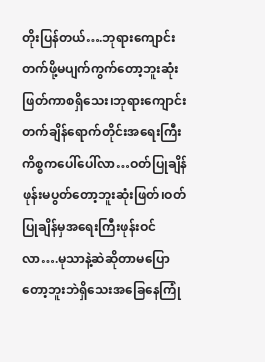တိုးပြန်တယ်….ဘုရားကျောင်းတက်ဖို့မပျက်ကွက်တော့ဘူးဆုံးဖြတ်ကာစရှိသေး၊ဘုရားကျောင်းတက်ချိန်ရောက်တိုင်းအရေးကြီးကိစ္စကပေါ်ပေါ်လာ…ဝတ်ပြုချိန်ဖုန်းမပွတ်တော့ဘူးဆုံးဖြတ်၊ဝတ်ပြုချိန်မှအရေးကြီးဖုန်းဝင်လာ….မုသာနဲ့ဆဲဆိုတာမပြောတော့ဘူးဘဲရှိသေးအခြေနေကြုံ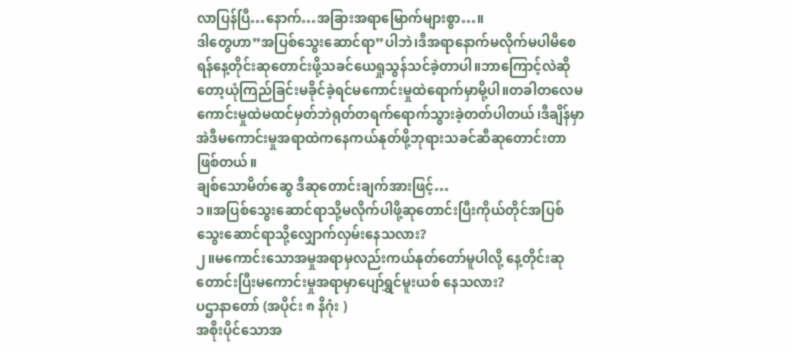လာပြန်ပြီ…နောက်…အခြားအရာမြောက်များစွာ…။
ဒါတွေဟာ”အပြစ်သွေးဆောင်ရာ”ပါဘဲ၊ဒီအရာနောက်မလိုက်မပါမိစေရန်နေ့တိုင်းဆုတောင်းဖို့သခင်ယေရှုသွန်သင်ခဲ့တာပါ။ဘာကြောင့်လဲဆိုတော့ယုံကြည်ခြင်းမခိုင်ခဲ့ရင်မကောင်းမှုထဲရောက်မှာမို့ပါ။တခါတလေမကောင်းမှုထဲမထင်မှတ်ဘဲရုတ်တရက်ရောက်သွားခဲ့တတ်ပါတယ်၊ဒီချိန်မှာအဲဒီမကောင်းမှုအရာထဲကနေကယ်နုတ်ဖို့ဘုရားသခင်ဆီဆုတောင်းတာဖြစ်တယ်။
ချစ်သောမိတ်ဆွေ ဒီဆုတောင်းချက်အားဖြင့်…
၁။အပြစ်သွေးဆောင်ရာသို့မလိုက်ပါဖို့ဆုတောင်းပြီးကိုယ်တိုင်အပြစ်သွေးဆောင်ရာသို့လျှောက်လှမ်းနေသလား?
၂။မကောင်းသောအမှုအရာမှလည်းကယ်နုတ်တော်မူပါလို့ နေ့တိုင်းဆုတောင်းပြီးမကောင်းမှုအရာမှာပျော်ရွှင်မူးယစ် နေသလား?
ပဌာနာတော် (အပိုင်း ၈ နိဂုံး )
အစိုးပိုင်သောအ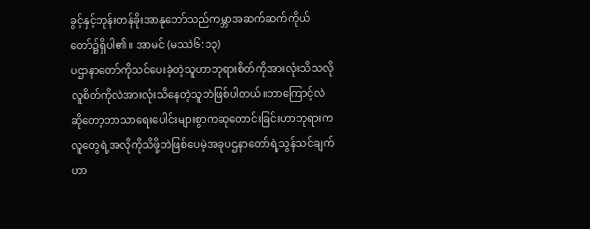ခွင့်နှင့်ဘုန်းတန်ခိုးအာနုဘော်သည်ကမ္ဘာအဆက်ဆက်ကိုယ်တော်၌ရှိပါ၏။ အာမင် (မဿဲ၆:၁၃)
ပဌာနာတော်ကိုသင်ပေးခဲ့တဲ့သူဟာဘုရားစိတ်ကိုအားလုံးသိသလိုလူစိတ်ကိုလဲအားလုံးသိနေတဲ့သူဘဲဖြစ်ပါတယ်။ဘာကြောင့်လဲဆိုတော့ဘာသာရေးပေါင်းများစွာကဆုတောင်းခြင်းဟာဘုရားကလူတွေရဲ့အလိုကိုသိဖို့ဘဲဖြစ်ပေမဲ့အခုပဌနာတော်ရဲ့သွန်သင်ချက်ဟာ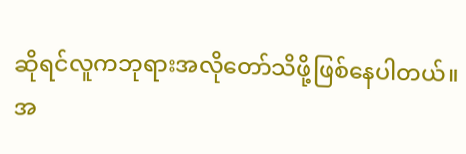ဆိုရင်လူကဘုရားအလိုတော်သိဖို့ဖြစ်နေပါတယ်။အ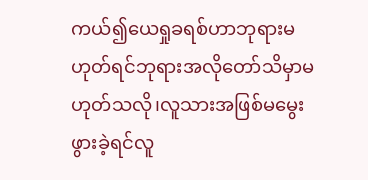ကယ်၍ယေရှုခရစ်ဟာဘုရားမဟုတ်ရင်ဘုရားအလိုတော်သိမှာမဟုတ်သလို၊လူသားအဖြစ်မမွေးဖွားခဲ့ရင်လူ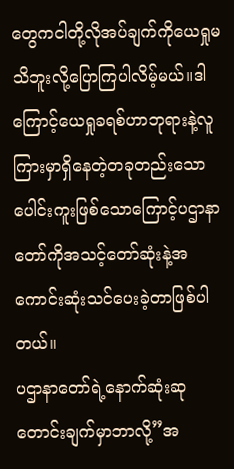တွေကငါတို့လိုအပ်ချက်ကိုယေရှုမသိဘူးလို့ပြောကြပါလိမ့်မယ်။ဒါကြောင့်ယေရှုခရစ်ဟာဘုရားနဲ့လူကြားမှာရှိနေတဲ့တခုတည်းသောပေါင်းကူးဖြစ်သောကြောင့်ပဌာနာတော်ကိုအသင့်တော်ဆုံးနဲ့အကောင်းဆုံးသင်ပေးခဲ့တာဖြစ်ပါတယ်။
ပဌာနာတော်ရဲ့နောက်ဆုံးဆုတောင်းချက်မှာဘာလို့”အ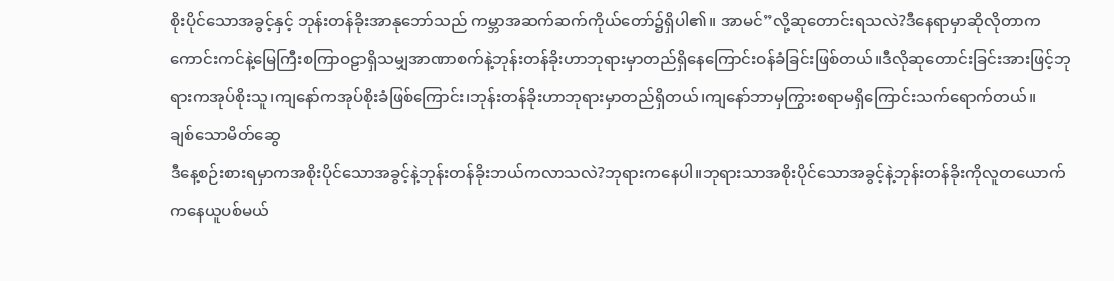စိုးပိုင်သောအခွင့်နှင့် ဘုန်းတန်ခိုးအာနုဘော်သည် ကမ္ဘာအဆက်ဆက်ကိုယ်တော်၌ရှိပါ၏။ အာမင်”လို့ဆုတောင်းရသလဲ?ဒီနေရာမှာဆိုလိုတာကကောင်းကင်နဲ့မြေကြီးစကြာဝဠာရှိသမျှအာဏာစက်နဲ့ဘုန်းတန်ခိုးဟာဘုရားမှာတည်ရှိနေကြောင်းဝန်ခံခြင်းဖြစ်တယ်။ဒီလိုဆုတောင်းခြင်းအားဖြင့်ဘုရားကအုပ်စိုးသူ၊ကျနော်ကအုပ်စိုးခံဖြစ်ကြောင်း၊ဘုန်းတန်ခိုးဟာဘုရားမှာတည်ရှိတယ်၊ကျနော်ဘာမှကြွားစရာမရှိကြောင်းသက်ရောက်တယ်။
ချစ်သောမိတ်ဆွေ
ဒီနေ့စဉ်းစားရမှာကအစိုးပိုင်သောအခွင့်နဲ့ဘုန်းတန်ခိုးဘယ်ကလာသလဲ?ဘုရားကနေပါ။ဘုရားသာအစိုးပိုင်သောအခွင့်နဲ့ဘုန်းတန်ခိုးကိုလူတယောက်ကနေယူပစ်မယ်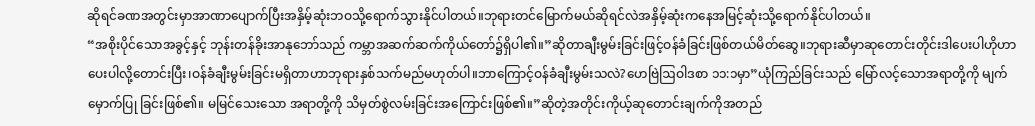ဆိုရင်ခဏအတွင်းမှာအာဏာပျောက်ပြီးအနှိမ့်ဆုံးဘဝသို့ရောက်သွားနိုင်ပါတယ်။ဘုရားတင်မြောက်မယ်ဆိုရင်လဲအနှိမ့်ဆုံးကနေအမြင့်ဆုံးသို့ရောက်နိုင်ပါတယ်။
“အစိုးပိုင်သောအခွင့်နှင့် ဘုန်းတန်ခိုးအာနုဘော်သည် ကမ္ဘာအဆက်ဆက်ကိုယ်တော်၌ရှိပါ၏။”ဆိုတာချီးမွမ်းခြင်းဖြင့်ဝန်ခံခြင်းဖြစ်တယ်မိတ်ဆွေ။ဘုရားဆီမှာဆုတောင်းတိုင်းဒါပေးပါဟိုဟာပေးပါလို့တောင်းပြီး၊ဝန်ခံချီးမွမ်းခြင်းမရှိတာဟာဘုရားနှစ်သက်မည်မဟုတ်ပါ။ဘာကြောင့်ဝန်ခံချီးမွမ်းသလဲ?ဟေဗြဲဩဝါဒစာ ၁၁:၁မှာ”ယုံကြည်ခြင်းသည် မြော်လင့်သောအရာတို့ကို မျက်မှောက်ပြု ခြင်းဖြစ်၏။ မမြင်သေးသော အရာတို့ကို သိမှတ်စွဲလမ်းခြင်းအကြောင်းဖြစ်၏။”ဆိုတဲ့အတိုင်းကိုယ့်ဆုတောင်းချက်ကိုအတည်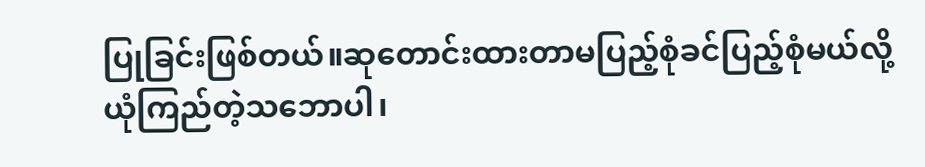ပြုခြင်းဖြစ်တယ်။ဆုတောင်းထားတာမပြည့်စုံခင်ပြည့်စုံမယ်လို့ယုံကြည်တဲ့သဘောပါ၊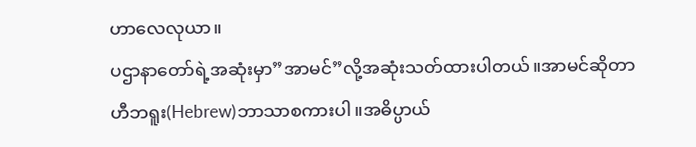ဟာလေလုယာ။
ပဌာနာတော်ရဲ့အဆုံးမှာ”အာမင်”လို့အဆုံးသတ်ထားပါတယ်။အာမင်ဆိုတာဟီဘရူး(Hebrew)ဘာသာစကားပါ။အဓိပ္ပာယ်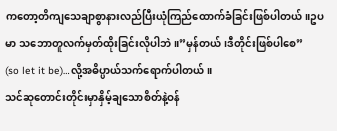ကတော့တိကျသေချာစွာနားလည်ပြီးယုံကြည်ထောက်ခံခြင်းဖြစ်ပါတယ်။ဥပမာ သဘောတူလက်မှတ်ထိုးခြင်းလိုပါဘဲ။”မှန်တယ်၊ဒီတိုင်းဖြစ်ပါစေ”
(so let it be)…လို့အဓိပ္ပာယ်သက်ရောက်ပါတယ်။
သင်ဆုတောင်းတိုင်းမှာနှိမ့်ချသောစိတ်နဲ့ဝန်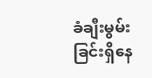ခံချီးမွမ်းခြင်းရှိနေ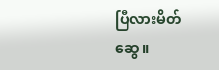ပြီလားမိတ်ဆွေ။